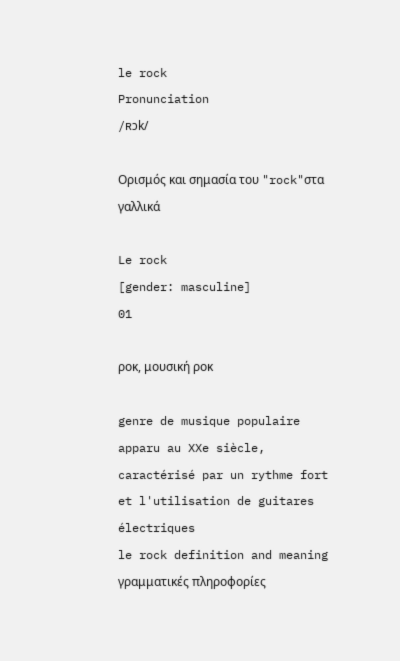le rock
Pronunciation
/ʀɔk/

Ορισμός και σημασία του "rock"στα γαλλικά

Le rock
[gender: masculine]
01

ροκ, μουσική ροκ

genre de musique populaire apparu au XXe siècle, caractérisé par un rythme fort et l'utilisation de guitares électriques
le rock definition and meaning
γραμματικές πληροφορίες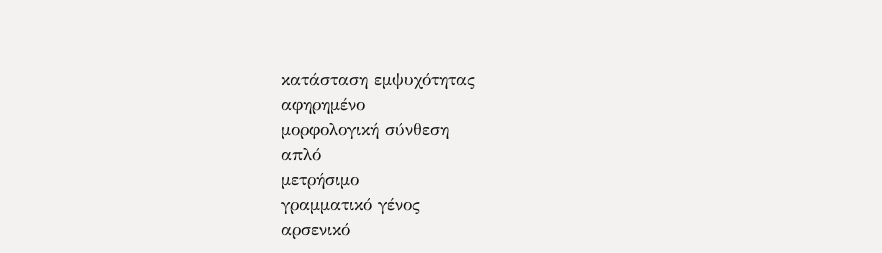κατάσταση εμψυχότητας
αφηρημένο
μορφολογική σύνθεση
απλό
μετρήσιμο
γραμματικό γένος
αρσενικό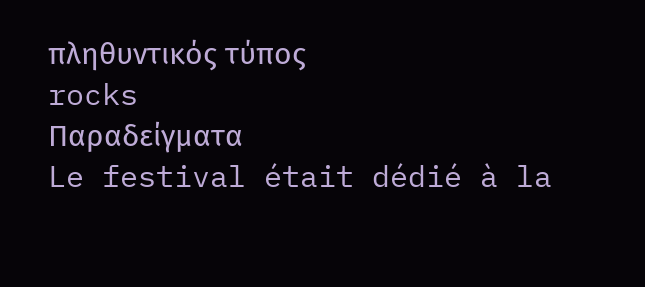πληθυντικός τύπος
rocks
Παραδείγματα
Le festival était dédié à la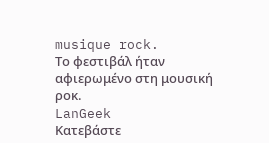musique rock.
Το φεστιβάλ ήταν αφιερωμένο στη μουσική ροκ.
LanGeek
Κατεβάστε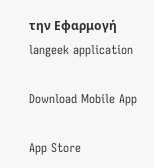την Εφαρμογή
langeek application

Download Mobile App

App Store